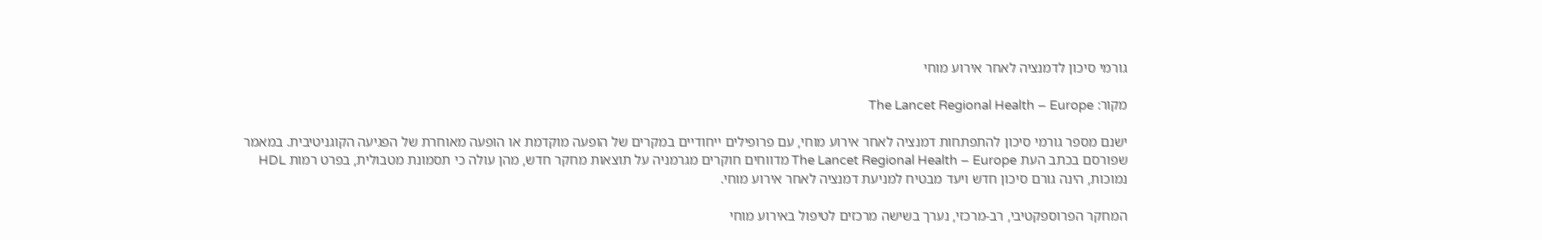גורמי סיכון לדמנציה לאחר אירוע מוחי

מקור: The Lancet Regional Health – Europe

ישנם מספר גורמי סיכון להתפתחות דמנציה לאחר אירוע מוחי, עם פרופילים ייחודיים במקרים של הופעה מוקדמת או הופעה מאוחרת של הפגיעה הקוגניטיבית. במאמר שפורסם בכתב העת The Lancet Regional Health – Europe מדווחים חוקרים מגרמניה על תוצאות מחקר חדש, מהן עולה כי תסמונת מטבולית, בפרט רמות HDL נמוכות, הינה גורם סיכון חדש ויעד מבטיח למניעת דמנציה לאחר אירוע מוחי.

המחקר הפרוספקטיבי, רב-מרכזי, נערך בשישה מרכזים לטיפול באירוע מוחי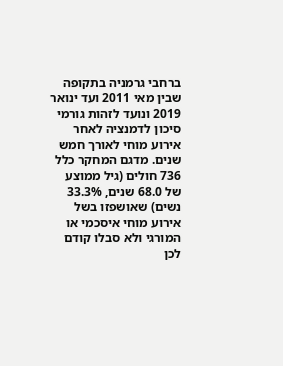ברחבי גרמניה בתקופה שבין מאי 2011 ועד ינואר 2019 ונועד לזהות גורמי סיכון לדמנציה לאחר אירוע מוחי לאורך חמש שנים. מדגם המחקר כלל 736 חולים (גיל ממוצע של 68.0 שנים, 33.3% נשים) שאושפזו בשל אירוע מוחי איסכמי או המורגי ולא סבלו קודם לכן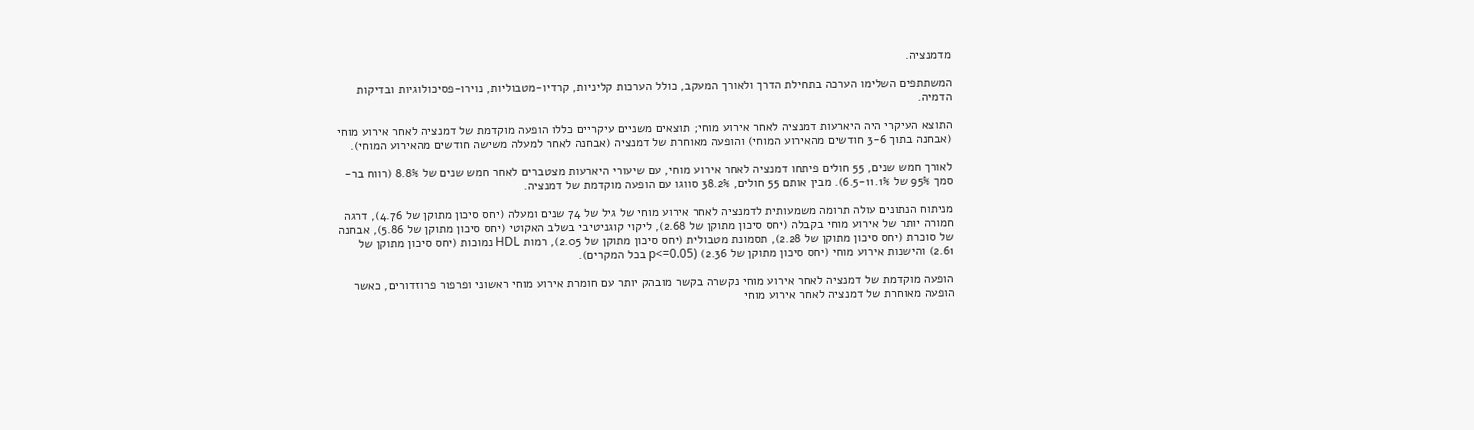מדמנציה.

המשתתפים השלימו הערכה בתחילת הדרך ולאורך המעקב, כולל הערכות קליניות, קרדיו-מטבוליות, נוירו-פסיכולוגיות ובדיקות הדמיה.

התוצא העיקרי היה היארעות דמנציה לאחר אירוע מוחי; תוצאים משניים עיקריים כללו הופעה מוקדמת של דמנציה לאחר אירוע מוחי (אבחנה בתוך 3-6 חודשים מהאירוע המוחי) והופעה מאוחרת של דמנציה (אבחנה לאחר למעלה משישה חודשים מהאירוע המוחי).

לאורך חמש שנים, 55 חולים פיתחו דמנציה לאחר אירוע מוחי, עם שיעורי היארעות מצטברים לאחר חמש שנים של 8.8% (רווח בר-סמך 95% של 6.5-11.1%). מבין אותם 55 חולים, 38.2% סווגו עם הופעה מוקדמת של דמנציה.

מניתוח הנתונים עולה תרומה משמעותית לדמנציה לאחר אירוע מוחי של גיל של 74 שנים ומעלה (יחס סיכון מתוקן של 4.76), דרגה חמורה יותר של אירוע מוחי בקבלה (יחס סיכון מתוקן של 2.68), ליקוי קוגניטיבי בשלב האקוטי (יחס סיכון מתוקן של 5.86), אבחנה של סוכרת (יחס סיכון מתוקן של 2.28), תסמונת מטבולית (יחס סיכון מתוקן של 2.05), רמות HDL נמוכות (יחס סיכון מתוקן של 2.61) והישנות אירוע מוחי (יחס סיכון מתוקן של 2.36) (p<=0.05 בכל המקרים).

הופעה מוקדמת של דמנציה לאחר אירוע מוחי נקשרה בקשר מובהק יותר עם חומרת אירוע מוחי ראשוני ופרפור פרוזדורים, כאשר הופעה מאוחרת של דמנציה לאחר אירוע מוחי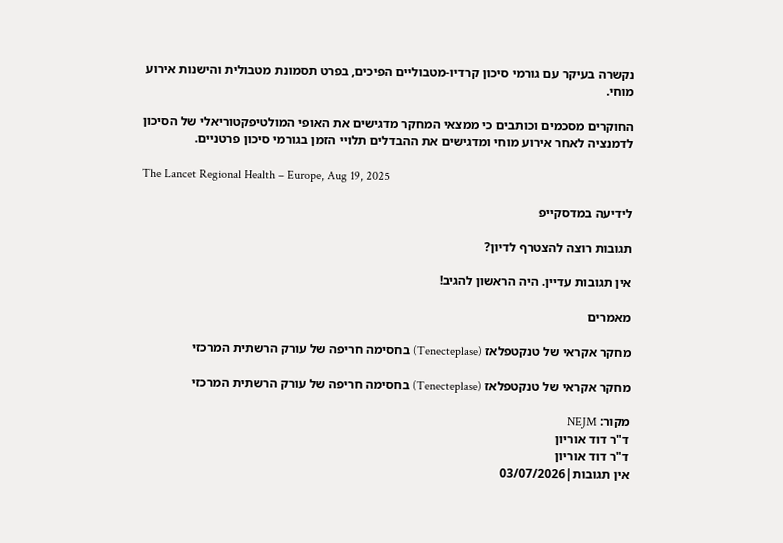נקשרה בעיקר עם גורמי סיכון קרדיו-מטבוליים הפיכים, בפרט תסמונת מטבולית והישנות אירוע מוחי.

החוקרים מסכמים וכותבים כי ממצאי המחקר מדגישים את האופי המולטיפקטוריאלי של הסיכון לדמנציה לאחר אירוע מוחי ומדגישים את ההבדלים תלויי הזמן בגורמי סיכון פרטניים.

The Lancet Regional Health – Europe, Aug 19, 2025

לידיעה במדסקייפ

תגובות רוצה להצטרף לדיון?

אין תגובות עדיין. היה הראשון להגיב!

מאמרים

מחקר אקראי של טנקטפלאז (Tenecteplase) בחסימה חריפה של עורק הרשתית המרכזי

מחקר אקראי של טנקטפלאז (Tenecteplase) בחסימה חריפה של עורק הרשתית המרכזי

מקור: NEJM
ד"ר דוד אוריון
ד"ר דוד אוריון
אין תגובות|03/07/2026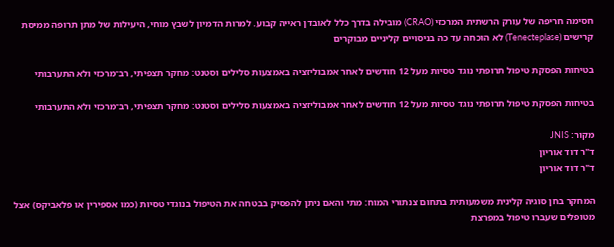חסימה חריפה של עורק הרשתית המרכזי (CRAO) מובילה בדרך כלל לאובדן ראייה קבוע. למרות הדמיון לשבץ מוחי, היעילות של מתן תרופה ממיסת קרישים (Tenecteplase) לא הוכחה עד כה בניסויים קליניים מבוקרים

בטיחות הפסקת טיפול תרופתי נוגד טסיות מעל 12 חודשים לאחר אמבוליזציה באמצעות סלילים וסטנט: מחקר תצפיתי, רב־מרכזי ולא התערבותי

בטיחות הפסקת טיפול תרופתי נוגד טסיות מעל 12 חודשים לאחר אמבוליזציה באמצעות סלילים וסטנט: מחקר תצפיתי, רב־מרכזי ולא התערבותי

מקור: JNIS
ד"ר דוד אוריון
ד"ר דוד אוריון

המחקר בחן סוגיה קלינית משמעותית בתחום צנתורי המוח: מתי והאם ניתן להפסיק בבטחה את הטיפול בנוגדי טסיות (כמו אספירין או פלאביקס) אצל מטופלים שעברו טיפול במפרצת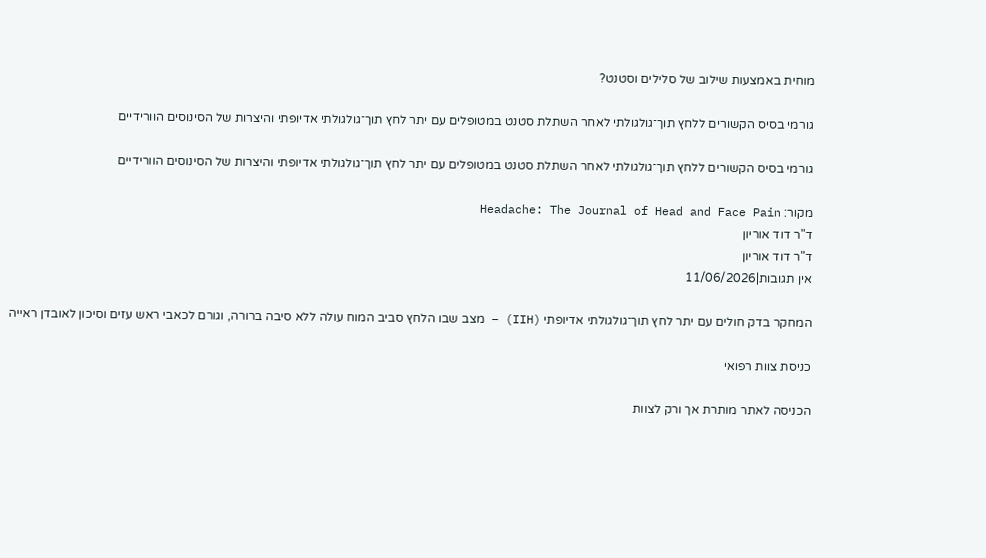מוחית באמצעות שילוב של סלילים וסטנט?

גורמי בסיס הקשורים ללחץ תוך־גולגולתי לאחר השתלת סטנט במטופלים עם יתר לחץ תוך־גולגולתי אדיופתי והיצרות של הסינוסים הוורידיים

גורמי בסיס הקשורים ללחץ תוך־גולגולתי לאחר השתלת סטנט במטופלים עם יתר לחץ תוך־גולגולתי אדיופתי והיצרות של הסינוסים הוורידיים

מקור: Headache: The Journal of Head and Face Pain
ד"ר דוד אוריון
ד"ר דוד אוריון
אין תגובות|11/06/2026

המחקר בדק חולים עם יתר לחץ תוך־גולגולתי אדיופתי (IIH) – מצב שבו הלחץ סביב המוח עולה ללא סיבה ברורה, וגורם לכאבי ראש עזים וסיכון לאובדן ראייה

כניסת צוות רפואי

הכניסה לאתר מותרת אך ורק לצוות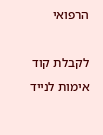הרפואי

לקבלת קוד אימות לנייד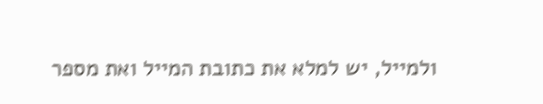ולמייל, יש למלא את כתובת המייל ואת מספר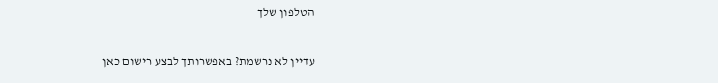הטלפון שלך

עדיין לא נרשמת? באפשרותך לבצע רישום כאן